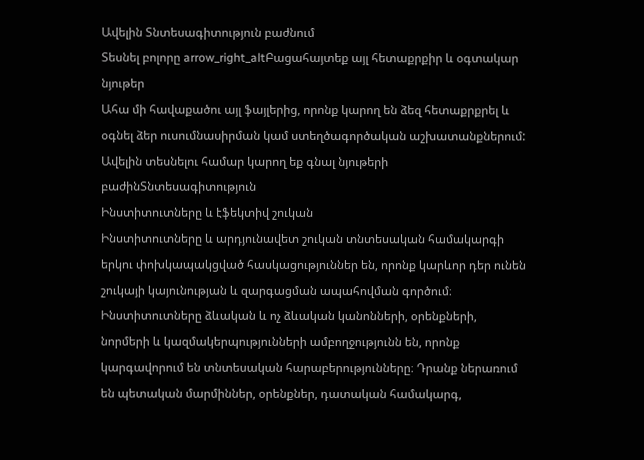Ավելին Տնտեսագիտություն բաժնում
Տեսնել բոլորը arrow_right_altԲացահայտեք այլ հետաքրքիր և օգտակար նյութեր
Ահա մի հավաքածու այլ ֆայլերից, որոնք կարող են ձեզ հետաքրքրել և օգնել ձեր ուսումնասիրման կամ ստեղծագործական աշխատանքներում: Ավելին տեսնելու համար կարող եք գնալ նյութերի բաժինՏնտեսագիտություն
Ինստիտուտները և էֆեկտիվ շուկան
Ինստիտուտները և արդյունավետ շուկան տնտեսական համակարգի երկու փոխկապակցված հասկացություններ են, որոնք կարևոր դեր ունեն շուկայի կայունության և զարգացման ապահովման գործում։ Ինստիտուտները ձևական և ոչ ձևական կանոնների, օրենքների, նորմերի և կազմակերպությունների ամբողջությունն են, որոնք կարգավորում են տնտեսական հարաբերությունները։ Դրանք ներառում են պետական մարմիններ, օրենքներ, դատական համակարգ,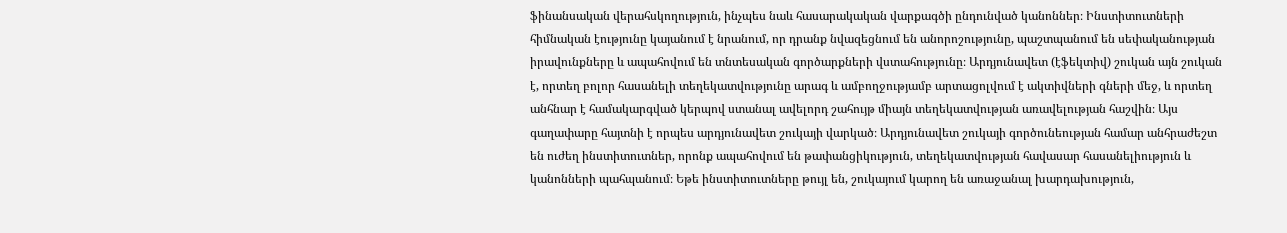ֆինանսական վերահսկողություն, ինչպես նաև հասարակական վարքագծի ընդունված կանոններ։ Ինստիտուտների հիմնական էությունը կայանում է նրանում, որ դրանք նվազեցնում են անորոշությունը, պաշտպանում են սեփականության իրավունքները և ապահովում են տնտեսական գործարքների վստահությունը։ Արդյունավետ (էֆեկտիվ) շուկան այն շուկան է, որտեղ բոլոր հասանելի տեղեկատվությունը արագ և ամբողջությամբ արտացոլվում է ակտիվների գների մեջ, և որտեղ անհնար է համակարգված կերպով ստանալ ավելորդ շահույթ միայն տեղեկատվության առավելության հաշվին։ Այս գաղափարը հայտնի է որպես արդյունավետ շուկայի վարկած։ Արդյունավետ շուկայի գործունեության համար անհրաժեշտ են ուժեղ ինստիտուտներ, որոնք ապահովում են թափանցիկություն, տեղեկատվության հավասար հասանելիություն և կանոնների պահպանում։ Եթե ինստիտուտները թույլ են, շուկայում կարող են առաջանալ խարդախություն,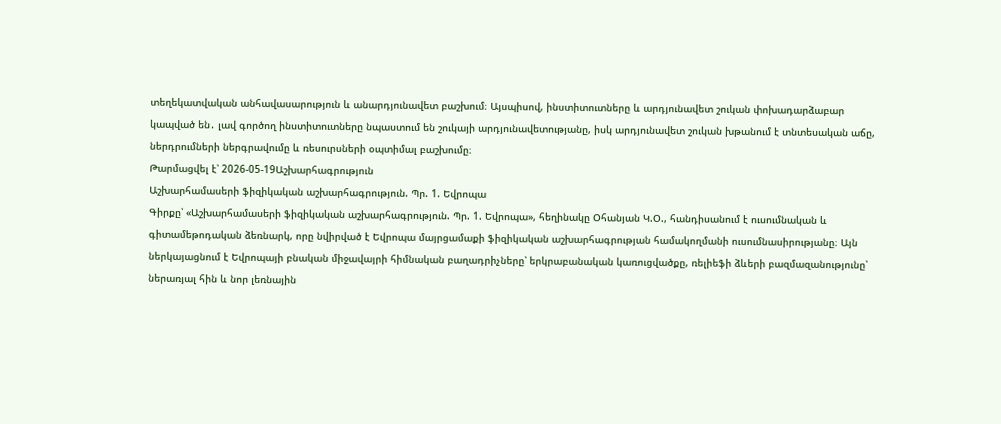տեղեկատվական անհավասարություն և անարդյունավետ բաշխում։ Այսպիսով, ինստիտուտները և արդյունավետ շուկան փոխադարձաբար կապված են․ լավ գործող ինստիտուտները նպաստում են շուկայի արդյունավետությանը, իսկ արդյունավետ շուկան խթանում է տնտեսական աճը, ներդրումների ներգրավումը և ռեսուրսների օպտիմալ բաշխումը։
Թարմացվել է՝ 2026-05-19Աշխարհագրություն
Աշխարհամասերի ֆիզիկական աշխարհագրություն. Պր. 1. Եվրոպա
Գիրքը՝ «Աշխարհամասերի ֆիզիկական աշխարհագրություն. Պր. 1. Եվրոպա», հեղինակը Օհանյան Կ.Օ., հանդիսանում է ուսումնական և գիտամեթոդական ձեռնարկ, որը նվիրված է Եվրոպա մայրցամաքի ֆիզիկական աշխարհագրության համակողմանի ուսումնասիրությանը։ Այն ներկայացնում է Եվրոպայի բնական միջավայրի հիմնական բաղադրիչները՝ երկրաբանական կառուցվածքը, ռելիեֆի ձևերի բազմազանությունը՝ ներառյալ հին և նոր լեռնային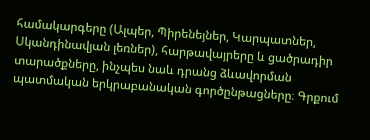համակարգերը (Ալպեր, Պիրենեյներ, Կարպատներ, Սկանդինավյան լեռներ), հարթավայրերը և ցածրադիր տարածքները, ինչպես նաև դրանց ձևավորման պատմական երկրաբանական գործընթացները։ Գրքում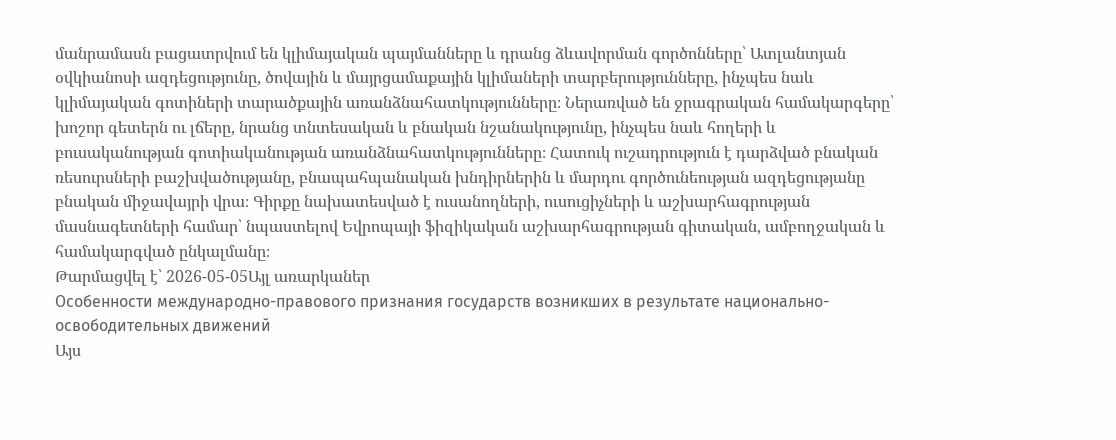մանրամասն բացատրվում են կլիմայական պայմանները և դրանց ձևավորման գործոնները՝ Ատլանտյան օվկիանոսի ազդեցությունը, ծովային և մայրցամաքային կլիմաների տարբերությունները, ինչպես նաև կլիմայական գոտիների տարածքային առանձնահատկությունները։ Ներառված են ջրագրական համակարգերը՝ խոշոր գետերն ու լճերը, նրանց տնտեսական և բնական նշանակությունը, ինչպես նաև հողերի և բուսականության գոտիականության առանձնահատկությունները։ Հատուկ ուշադրություն է դարձված բնական ռեսուրսների բաշխվածությանը, բնապահպանական խնդիրներին և մարդու գործունեության ազդեցությանը բնական միջավայրի վրա։ Գիրքը նախատեսված է ուսանողների, ուսուցիչների և աշխարհագրության մասնագետների համար՝ նպաստելով Եվրոպայի ֆիզիկական աշխարհագրության գիտական, ամբողջական և համակարգված ընկալմանը։
Թարմացվել է՝ 2026-05-05Այլ առարկաներ
Особенности международно-правового признания государств возникших в результате национально-освободительных движений
Այս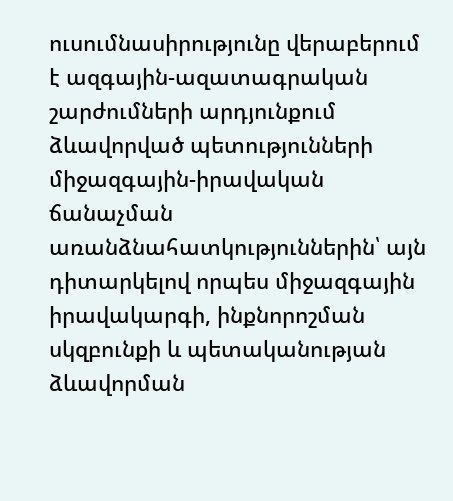ուսումնասիրությունը վերաբերում է ազգային-ազատագրական շարժումների արդյունքում ձևավորված պետությունների միջազգային-իրավական ճանաչման առանձնահատկություններին՝ այն դիտարկելով որպես միջազգային իրավակարգի, ինքնորոշման սկզբունքի և պետականության ձևավորման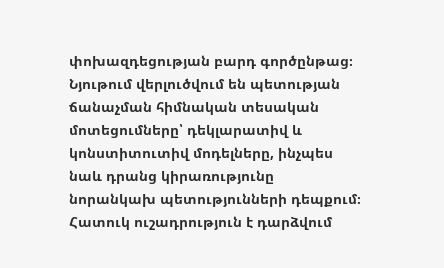փոխազդեցության բարդ գործընթաց։ Նյութում վերլուծվում են պետության ճանաչման հիմնական տեսական մոտեցումները՝ դեկլարատիվ և կոնստիտուտիվ մոդելները, ինչպես նաև դրանց կիրառությունը նորանկախ պետությունների դեպքում։ Հատուկ ուշադրություն է դարձվում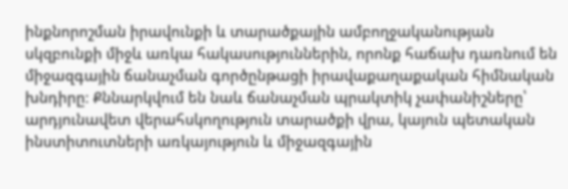ինքնորոշման իրավունքի և տարածքային ամբողջականության սկզբունքի միջև առկա հակասություններին, որոնք հաճախ դառնում են միջազգային ճանաչման գործընթացի իրավաքաղաքական հիմնական խնդիրը։ Քննարկվում են նաև ճանաչման պրակտիկ չափանիշները՝ արդյունավետ վերահսկողություն տարածքի վրա, կայուն պետական ինստիտուտների առկայություն և միջազգային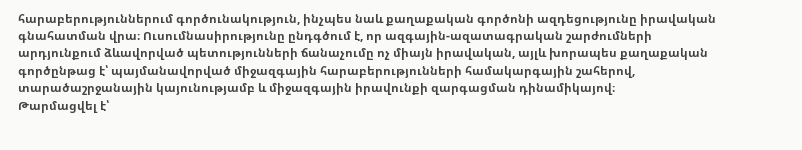հարաբերություններում գործունակություն, ինչպես նաև քաղաքական գործոնի ազդեցությունը իրավական գնահատման վրա։ Ուսումնասիրությունը ընդգծում է, որ ազգային-ազատագրական շարժումների արդյունքում ձևավորված պետությունների ճանաչումը ոչ միայն իրավական, այլև խորապես քաղաքական գործընթաց է՝ պայմանավորված միջազգային հարաբերությունների համակարգային շահերով, տարածաշրջանային կայունությամբ և միջազգային իրավունքի զարգացման դինամիկայով։
Թարմացվել է՝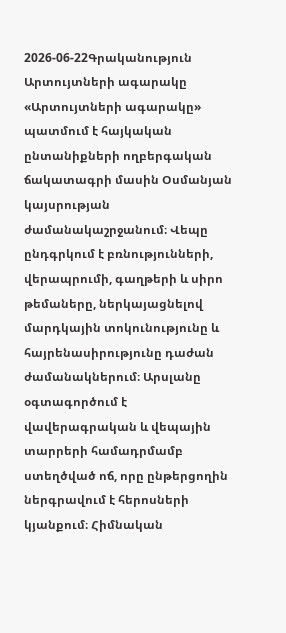2026-06-22Գրականություն
Արտույտների ագարակը
«Արտույտների ագարակը» պատմում է հայկական ընտանիքների ողբերգական ճակատագրի մասին Օսմանյան կայսրության ժամանակաշրջանում։ Վեպը ընդգրկում է բռնությունների, վերապրումի, գաղթերի և սիրո թեմաները, ներկայացնելով մարդկային տոկունությունը և հայրենասիրությունը դաժան ժամանակներում։ Արսլանը օգտագործում է վավերագրական և վեպային տարրերի համադրմամբ ստեղծված ոճ, որը ընթերցողին ներգրավում է հերոսների կյանքում։ Հիմնական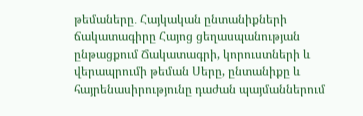թեմաները․ Հայկական ընտանիքների ճակատագիրը Հայոց ցեղասպանության ընթացքում Ճակատագրի, կորուստների և վերապրումի թեման Սերը, ընտանիքը և հայրենասիրությունը դաժան պայմաններում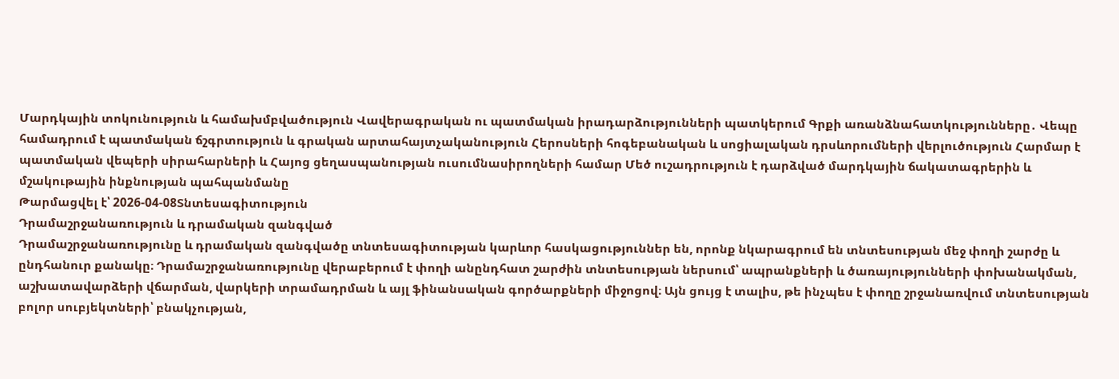Մարդկային տոկունություն և համախմբվածություն Վավերագրական ու պատմական իրադարձությունների պատկերում Գրքի առանձնահատկությունները․ Վեպը համադրում է պատմական ճշգրտություն և գրական արտահայտչականություն Հերոսների հոգեբանական և սոցիալական դրսևորումների վերլուծություն Հարմար է պատմական վեպերի սիրահարների և Հայոց ցեղասպանության ուսումնասիրողների համար Մեծ ուշադրություն է դարձված մարդկային ճակատագրերին և մշակութային ինքնության պահպանմանը
Թարմացվել է՝ 2026-04-08Տնտեսագիտություն
Դրամաշրջանառություն և դրամական զանգված
Դրամաշրջանառությունը և դրամական զանգվածը տնտեսագիտության կարևոր հասկացություններ են, որոնք նկարագրում են տնտեսության մեջ փողի շարժը և ընդհանուր քանակը։ Դրամաշրջանառությունը վերաբերում է փողի անընդհատ շարժին տնտեսության ներսում՝ ապրանքների և ծառայությունների փոխանակման, աշխատավարձերի վճարման, վարկերի տրամադրման և այլ ֆինանսական գործարքների միջոցով։ Այն ցույց է տալիս, թե ինչպես է փողը շրջանառվում տնտեսության բոլոր սուբյեկտների՝ բնակչության,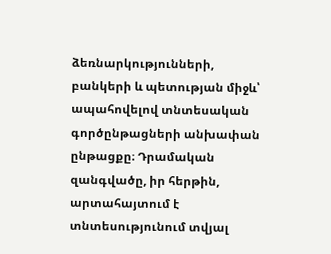ձեռնարկությունների, բանկերի և պետության միջև՝ ապահովելով տնտեսական գործընթացների անխափան ընթացքը։ Դրամական զանգվածը, իր հերթին, արտահայտում է տնտեսությունում տվյալ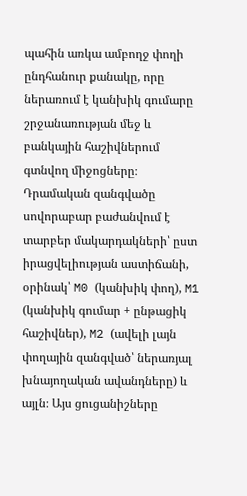պահին առկա ամբողջ փողի ընդհանուր քանակը, որը ներառում է կանխիկ գումարը շրջանառության մեջ և բանկային հաշիվներում գտնվող միջոցները։ Դրամական զանգվածը սովորաբար բաժանվում է տարբեր մակարդակների՝ ըստ իրացվելիության աստիճանի, օրինակ՝ M0 (կանխիկ փող), M1 (կանխիկ գումար + ընթացիկ հաշիվներ), M2 (ավելի լայն փողային զանգված՝ ներառյալ խնայողական ավանդները) և այլն։ Այս ցուցանիշները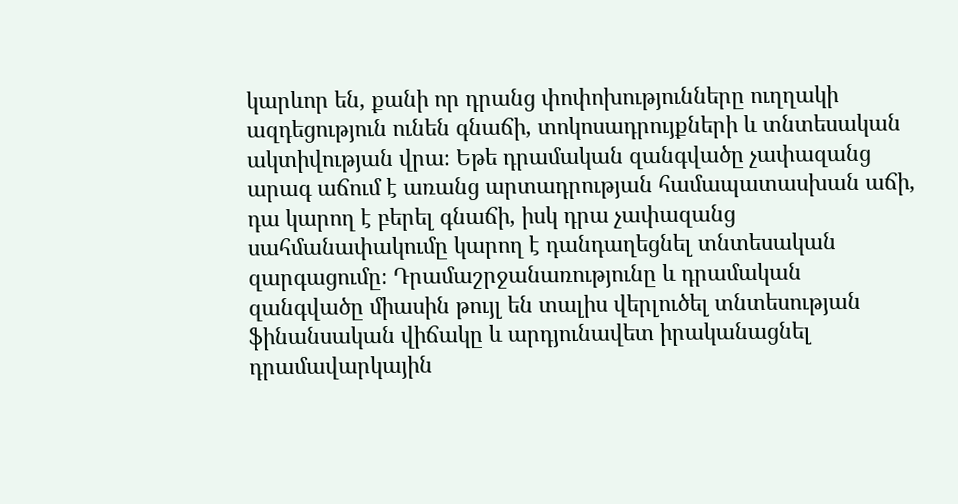կարևոր են, քանի որ դրանց փոփոխությունները ուղղակի ազդեցություն ունեն գնաճի, տոկոսադրույքների և տնտեսական ակտիվության վրա։ Եթե դրամական զանգվածը չափազանց արագ աճում է առանց արտադրության համապատասխան աճի, դա կարող է բերել գնաճի, իսկ դրա չափազանց սահմանափակումը կարող է դանդաղեցնել տնտեսական զարգացումը։ Դրամաշրջանառությունը և դրամական զանգվածը միասին թույլ են տալիս վերլուծել տնտեսության ֆինանսական վիճակը և արդյունավետ իրականացնել դրամավարկային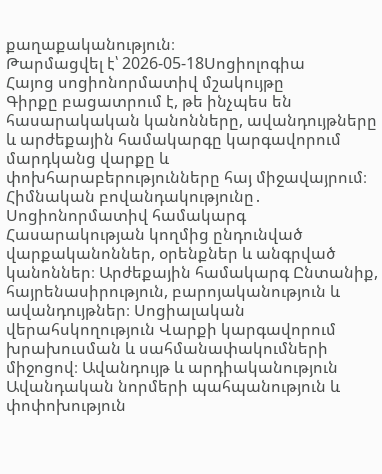քաղաքականություն։
Թարմացվել է՝ 2026-05-18Սոցիոլոգիա
Հայոց սոցիոնորմատիվ մշակույթը
Գիրքը բացատրում է, թե ինչպես են հասարակական կանոնները, ավանդույթները և արժեքային համակարգը կարգավորում մարդկանց վարքը և փոխհարաբերությունները հայ միջավայրում։ Հիմնական բովանդակությունը․ Սոցիոնորմատիվ համակարգ Հասարակության կողմից ընդունված վարքականոններ, օրենքներ և անգրված կանոններ։ Արժեքային համակարգ Ընտանիք, հայրենասիրություն, բարոյականություն և ավանդույթներ։ Սոցիալական վերահսկողություն Վարքի կարգավորում խրախուսման և սահմանափակումների միջոցով։ Ավանդույթ և արդիականություն Ավանդական նորմերի պահպանություն և փոփոխություն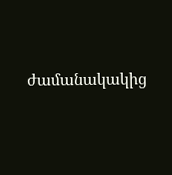ժամանակակից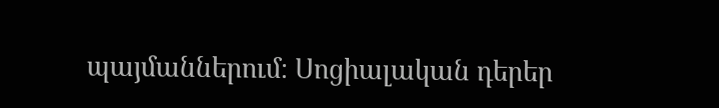պայմաններում։ Սոցիալական դերեր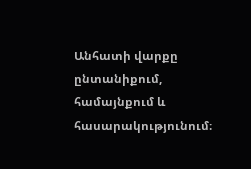Անհատի վարքը ընտանիքում, համայնքում և հասարակությունում։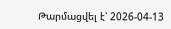Թարմացվել է՝ 2026-04-13